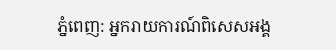ភ្នំពេញ: អ្នករាយការណ៍ពិសេសអង្គ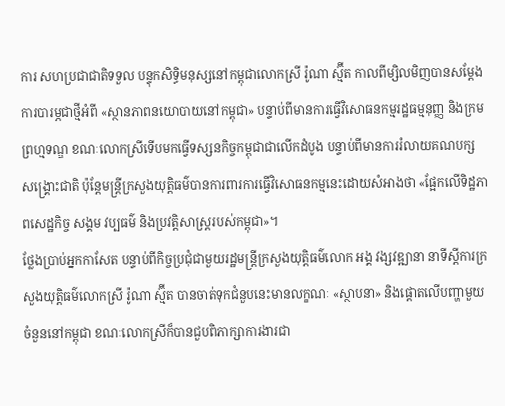ការ សហប្រជាជាតិទទួល បន្ទុកសិទ្ធិមនុស្សនៅកម្ពុជាលោកស្រី រ៉ូណា ស្ម៊ីត កាលពីម្សិលមិញបានសម្ដែងការបារម្ភជាថ្មីអំពី «ស្ថានភាពនយោបាយនៅកម្ពុជា» បន្ទាប់ពីមានការធ្វើវិសោធនកម្មរដ្ឋធម្មនុញ្ញ និងក្រមព្រហ្មទណ្ឌ ខណៈលោកស្រីទើបមកធ្វើទស្សនកិច្ចកម្ពុជាជាលើកដំបូង បន្ទាប់ពីមានការរំលាយគណបក្សសង្គ្រោះជាតិ ប៉ុន្តែមន្ត្រីក្រសួងយុត្តិធម៌បានការពារការធ្វើវិសោធនកម្មនេះដោយសំអាងថា «ផ្អែកលើទិដ្ឋភាពសេដ្ឋកិច្ច សង្គម វប្បធម៌ និងប្រវត្តិសាស្ត្ររបស់កម្ពុជា»។
ថ្លែងប្រាប់អ្នកកាសែត បន្ទាប់ពីកិច្ចប្រជុំជាមួយរដ្ឋមន្ត្រីក្រសួងយុត្តិធម៌លោក អង្គ វង្សវឌ្ឍានា នាទីស្ដីការក្រសួងយុត្តិធម៌លោកស្រី រ៉ូណា ស្ម៊ីត បានចាត់ទុកជំនួបនេះមានលក្ខណៈ «ស្ថាបនា» និងផ្តោតលើបញ្ហាមួយចំនួននៅកម្ពុជា ខណៈលោកស្រីក៏បានជួបពិភាក្សាការងារជា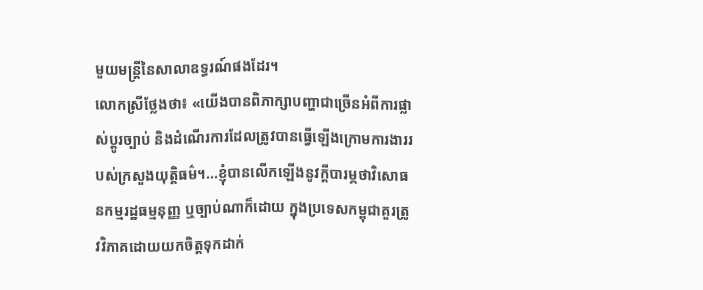មួយមន្ត្រីនៃសាលាឧទ្ធរណ៍ផងដែរ។
លោកស្រីថ្លែងថា៖ «យើងបានពិភាក្សាបញ្ហាជាច្រើនអំពីការផ្លាស់ប្តូរច្បាប់ និងដំណើរការដែលត្រូវបានធ្វើឡើងក្រោមការងាររបស់ក្រសួងយុត្តិធម៌។...ខ្ញុំបានលើកឡើងនូវក្តីបារម្ភថាវិសោធនកម្មរដ្ឋធម្មនុញ្ញ ឬច្បាប់ណាក៏ដោយ ក្នុងប្រទេសកម្ពុជាគួរត្រូវវិភាគដោយយកចិត្តទុកដាក់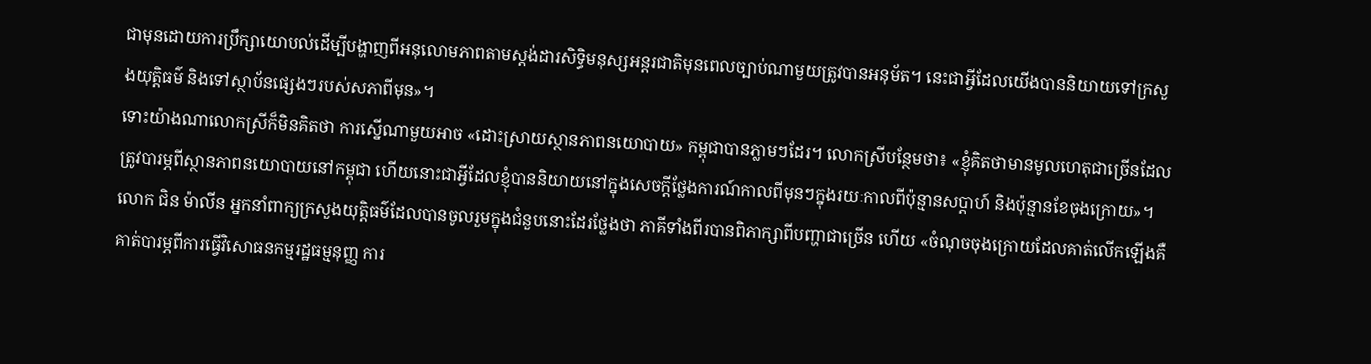ជាមុនដោយការប្រឹក្សាយោបល់ដើម្បីបង្ហាញពីអនុលោមភាពតាមស្តង់ដារសិទ្ធិមនុស្សអន្តរជាតិមុនពេលច្បាប់ណាមួយត្រូវបានអនុម័ត។ នេះជាអ្វីដែលយើងបាននិយាយទៅក្រសួងយុត្តិធម៌ និងទៅស្ថាប័នផ្សេងៗរបស់សភាពីមុន»។
ទោះយ៉ាងណាលោកស្រីក៏មិនគិតថា ការស្នើណាមួយអាច «ដោះស្រាយស្ថានភាពនយោបាយ» កម្ពុជាបានភ្លាមៗដែរ។ លោកស្រីបន្ថែមថា៖ «ខ្ញុំគិតថាមានមូលហេតុជាច្រើនដែលត្រូវបារម្ភពីស្ថានភាពនយោបាយនៅកម្ពុជា ហើយនោះជាអ្វីដែលខ្ញុំបាននិយាយនៅក្នុងសេចក្តីថ្លែងការណ៍កាលពីមុនៗក្នុងរយៈកាលពីប៉ុន្មានសប្តាហ៍ និងប៉ុន្មានខែចុងក្រោយ»។
លោក ជិន ម៉ាលីន អ្នកនាំពាក្យក្រសួងយុតិ្តធម៌ដែលបានចូលរួមក្នុងជំនួបនោះដែរថ្លែងថា ភាគីទាំងពីរបានពិភាក្សាពីបញ្ហាជាច្រើន ហើយ «ចំណុចចុងក្រោយដែលគាត់លើកឡើងគឺគាត់បារម្ភពីការធ្វើវិសោធនកម្មរដ្ឋធម្មនុញ្ញ ការ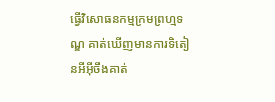ធ្វើវិសោធនកម្មក្រមព្រហ្មទណ្ឌ គាត់ឃើញមានការទិតៀនអីអ៊ីចឹងគាត់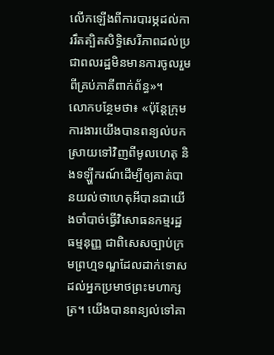លើកឡើងពីការបារម្ភដល់ការរឹតត្បិតសិទ្ធិសេរីភាពដល់ប្រជាពលរដ្ឋមិនមានការចូលរួមពីគ្រប់ភាគីពាក់ព័ន្ធ»។
លោកបន្ថែមថា៖ «ប៉ុន្តែក្រុមការងារយើងបានពន្យល់បកស្រាយទៅវិញពីមូលហេតុ និងទឡ្ហីករណ៍ដើម្បីឲ្យគាត់បានយល់ថាហេតុអីបានជាយើងចាំបាច់ធ្វើវិសោធនកម្មរដ្ឋធម្មនុញ្ញ ជាពិសេសច្បាប់ក្រមព្រហ្មទណ្ឌដែលដាក់ទោសដល់អ្នកប្រមាថព្រះមហាក្សត្រ។ យើងបានពន្យល់ទៅគា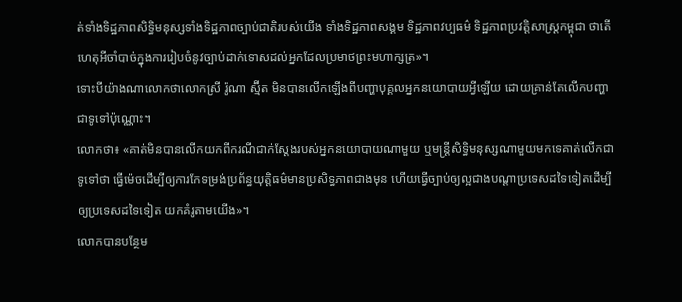ត់ទាំងទិដ្ឋភាពសិទ្ធិមនុស្សទាំងទិដ្ឋភាពច្បាប់ជាតិរបស់យើង ទាំងទិដ្ឋភាពសង្គម ទិដ្ឋភាពវប្បធម៌ ទិដ្ឋភាពប្រវត្តិសាស្ត្រកម្ពុជា ថាតើហេតុអីចាំបាច់ក្នុងការរៀបចំនូវច្បាប់ដាក់ទោសដល់អ្នកដែលប្រមាថព្រះមហាក្សត្រ»។
ទោះបីយ៉ាងណាលោកថាលោកស្រី រ៉ូណា ស្ម៊ីត មិនបានលើកឡើងពីបញ្ហាបុគ្គលអ្នកនយោបាយអ្វីឡើយ ដោយគ្រាន់តែលើកបញ្ហាជាទូទៅប៉ុណ្ណោះ។
លោកថា៖ «គាត់មិនបានលើកយកពីករណីជាក់ស្ដែងរបស់អ្នកនយោបាយណាមួយ ឬមន្ត្រីសិទ្ធិមនុស្សណាមួយមកទេគាត់លើកជាទូទៅថា ធ្វើម៉េចដើម្បីឲ្យការកែទម្រង់ប្រព័ន្ធយុត្តិធម៌មានប្រសិទ្ធភាពជាងមុន ហើយធ្វើច្បាប់ឲ្យល្អជាងបណ្តាប្រទេសដទៃទៀតដើម្បីឲ្យប្រទេសដទៃទៀត យកគំរូតាមយើង»។
លោកបានបន្ថែម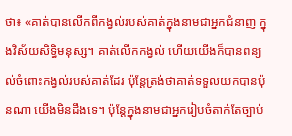ថា៖ «គាត់បានលើកពីកង្វល់របស់គាត់ក្នុងនាមជាអ្នកជំនាញ ក្នុងវិស័យសិទ្ធិមនុស្ស។ គាត់លើកកង្វល់ ហើយយើងក៏បានពន្យល់ចំពោះកង្វល់របស់គាត់ដែរ ប៉ុន្តែត្រង់ថាគាត់ទទួលយកបានប៉ុនណា យើងមិនដឹងទេ។ ប៉ុន្តែក្នុងនាមជាអ្នករៀបចំតាក់តែច្បាប់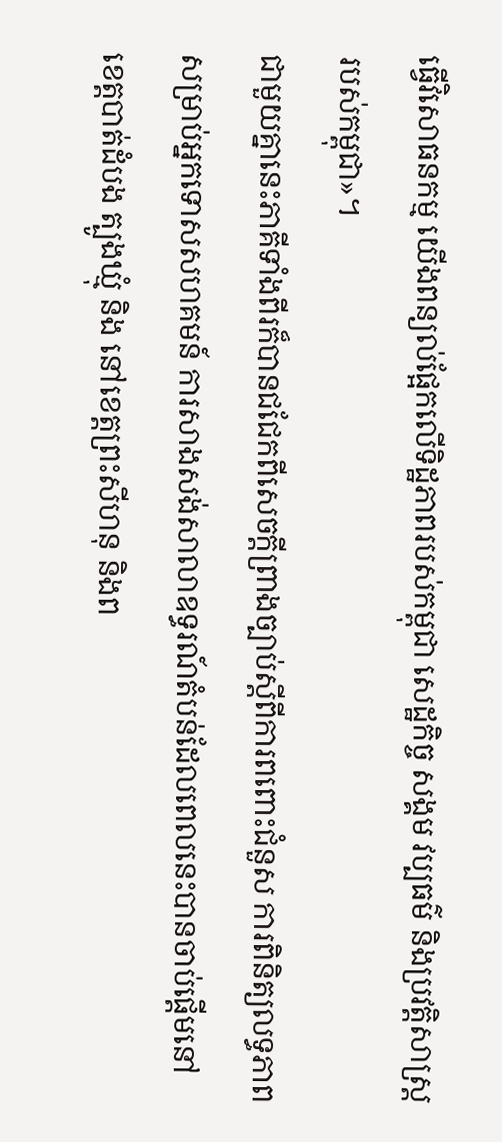ធ្វើវិសោធនកម្ម យើងពន្យល់ផ្អែកលើទិដ្ឋភាពរបស់កម្ពុជា សេដ្ឋកិច្ច សង្គម វប្បធម៌ និងប្រវត្តិសាស្ត្ររបស់កម្ពុជា»។
ជាមួយគ្នានេះភាគីទាំងពីរក៏បានជជែកពីសេចក្ដីព្រាងច្បាប់ស្ដីពីការពពោះជំនួស ការពិនិត្យលទ្ធភាពសម្រាប់អ្នកទោសសហគមន៍ ការសាងសង់សាលាឧទ្ធរណ៍តំបន់ដែលពេលនេះបានចាប់ផ្ដើមនៅខេត្តបាត់ដំបង ត្បូងឃ្មុំ និង នៅខេត្តព្រះសីហនុ និងព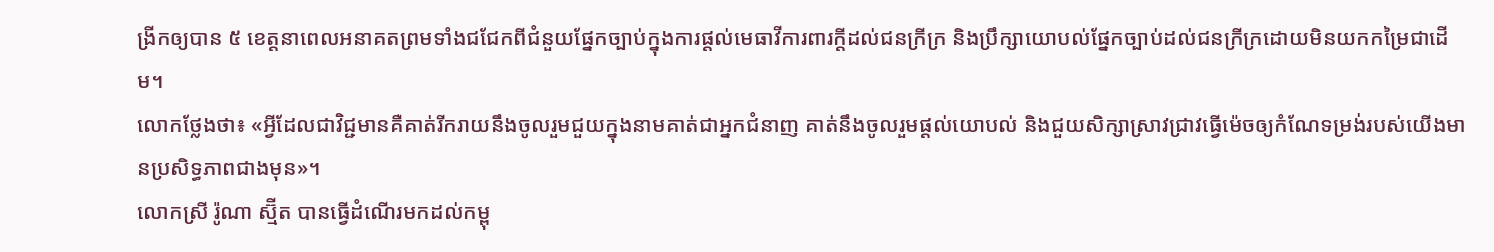ង្រីកឲ្យបាន ៥ ខេត្តនាពេលអនាគតព្រមទាំងជជែកពីជំនួយផ្នែកច្បាប់ក្នុងការផ្តល់មេធាវីការពារក្ដីដល់ជនក្រីក្រ និងប្រឹក្សាយោបល់ផ្នែកច្បាប់ដល់ជនក្រីក្រដោយមិនយកកម្រៃជាដើម។
លោកថ្លែងថា៖ «អ្វីដែលជាវិជ្ជមានគឺគាត់រីករាយនឹងចូលរួមជួយក្នុងនាមគាត់ជាអ្នកជំនាញ គាត់នឹងចូលរួមផ្ដល់យោបល់ និងជួយសិក្សាស្រាវជ្រាវធ្វើម៉េចឲ្យកំណែទម្រង់របស់យើងមានប្រសិទ្ធភាពជាងមុន»។
លោកស្រី រ៉ូណា ស្ម៊ីត បានធ្វើដំណើរមកដល់កម្ពុ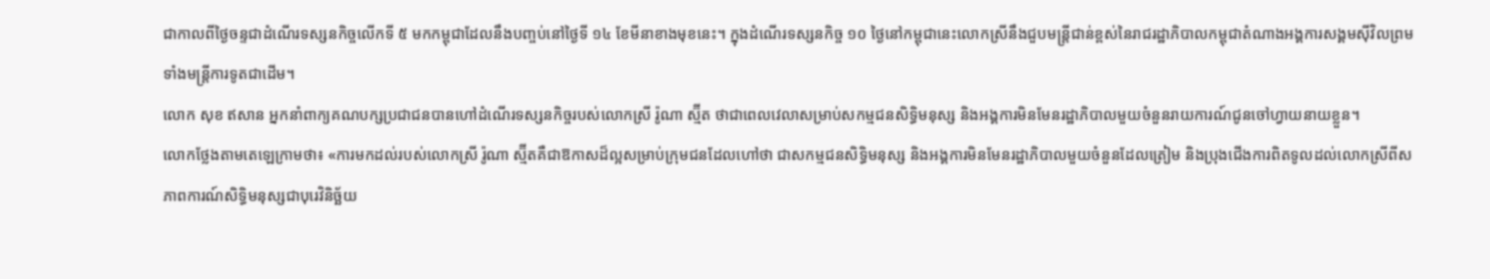ជាកាលពីថ្ងៃចន្ទជាដំណើរទស្សនកិច្ចលើកទី ៥ មកកម្ពុជាដែលនឹងបញ្ចប់នៅថ្ងៃទី ១៤ ខែមីនាខាងមុខនេះ។ ក្នុងដំណើរទស្សនកិច្ច ១០ ថ្ងៃនៅកម្ពុជានេះលោកស្រីនឹងជួបមន្ត្រីជាន់ខ្ពស់នៃរាជរដ្ឋាភិបាលកម្ពុជាតំណាងអង្គការសង្គមស៊ីវិលព្រមទាំងមន្ត្រីការទូតជាដើម។
លោក សុខ ឥសាន អ្នកនាំពាក្យគណបក្សប្រជាជនបានហៅដំណើរទស្សនកិច្ចរបស់លោកស្រី រ៉ូណា ស្ម៊ីត ថាជាពេលវេលាសម្រាប់សកម្មជនសិទ្ធិមនុស្ស និងអង្គការមិនមែនរដ្ឋាភិបាលមួយចំនួនរាយការណ៍ជូនចៅហ្វាយនាយខ្លួន។
លោកថ្លែងតាមតេឡេក្រាមថា៖ «ការមកដល់របស់លោកស្រី រ៉ូណា ស្ម៊ីតគឺជាឱកាសដ៏ល្អសម្រាប់ក្រុមជនដែលហៅថា ជាសកម្មជនសិទ្ធិមនុស្ស និងអង្គការមិនមែនរដ្ឋាភិបាលមួយចំនួនដែលត្រៀម និងប្រុងជើងការពិតទូលដល់លោកស្រីពីសភាពការណ៍សិទ្ធិមនុស្សជាបុរេវិនិច្ឆ័យ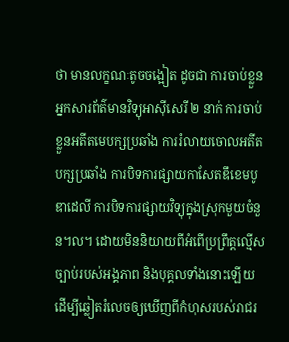ថា មានលក្ខណៈតូចចង្អៀត ដូចជា ការចាប់ខ្លួនអ្នកសារព័ត៌មានវិទ្យុអាស៊ីសេរី ២ នាក់ ការចាប់ខ្លួនអតីតមេបក្សប្រឆាំង ការរំលាយចោលអតីតបក្សប្រឆាំង ការបិទការផ្សាយកាសែតឌឹខេមបូឌាដេលី ការបិទការផ្សាយវិទ្យុក្នុងស្រុកមួយចំនួន។ល។ ដោយមិននិយាយពីអំពើប្រព្រឹត្តល្មើសច្បាប់របស់អង្គភាព និងបុគ្គលទាំងនោះឡើយ ដើម្បីឆ្លៀតរំលេចឲ្យឃើញពីកំហុសរបស់រាជរ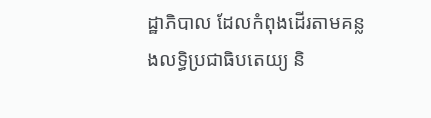ដ្ឋាភិបាល ដែលកំពុងដើរតាមគន្លងលទ្ធិប្រជាធិបតេយ្យ និ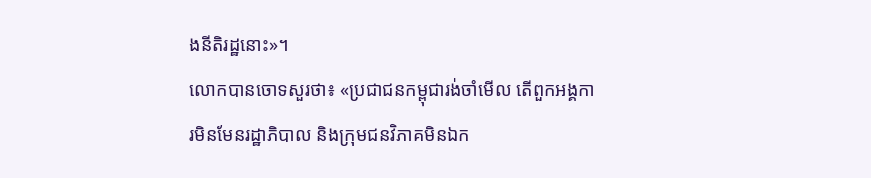ងនីតិរដ្ឋនោះ»។
លោកបានចោទសួរថា៖ «ប្រជាជនកម្ពុជារង់ចាំមើល តើពួកអង្គការមិនមែនរដ្ឋាភិបាល និងក្រុមជនវិភាគមិនឯក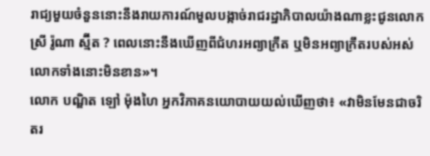រាជ្យមួយចំនួននោះនឹងរាយការណ៍មួលបង្កាច់រាជរដ្ឋាភិបាលយ៉ាងណាខ្លះជូនលោកស្រី រ៉ូណា ស្ម៊ីត ? ពេលនោះនឹងឃើញពីជំហរអព្យាក្រឹត ឬមិនអព្យាក្រឹតរបស់អស់លោកទាំងនោះមិនខាន»។
លោក បណ្ឌិត ឡៅ ម៉ុងហៃ អ្នកវិភាគនយោបាយយល់ឃើញថា៖ «វាមិនមែនជាចរិតរ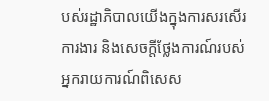បស់រដ្ឋាភិបាលយើងក្នុងការសរសើរការងារ និងសេចក្តីថ្លែងការណ៍របស់អ្នករាយការណ៍ពិសេស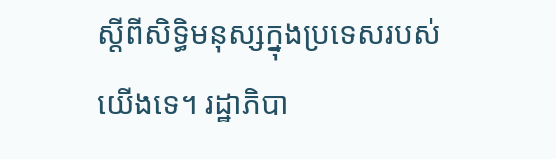ស្តីពីសិទ្ធិមនុស្សក្នុងប្រទេសរបស់យើងទេ។ រដ្ឋាភិបា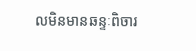លមិនមានឆន្ទៈពិចារ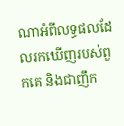ណាអំពីលទ្ធផលដែលរកឃើញរបស់ពួកគេ និងជាញឹក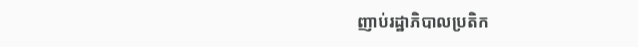ញាប់រដ្ឋាភិបាលប្រតិក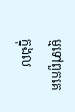ម្មទៅពួកគេក្នុងល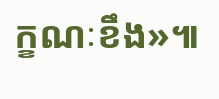ក្ខណៈខឹង»៕